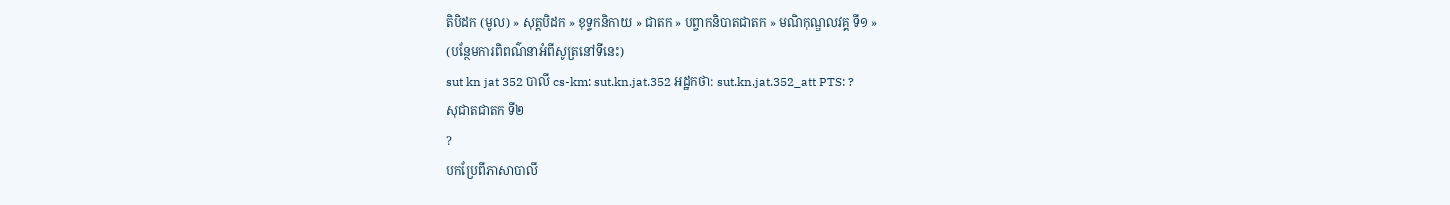តិបិដក (មូល) » សុត្តបិដក » ខុទ្ទកនិកាយ » ជាតក » បព្ចាកនិបាតជាតក » មណិកុណ្ឌលវគ្គ ទី១ »
(បន្ថែមការពិពណ៌នាអំពីសូត្រនៅទីនេះ)
sut kn jat 352 បាលី cs-km: sut.kn.jat.352 អដ្ឋកថា: sut.kn.jat.352_att PTS: ?
សុជាតជាតក ទី២
?
បកប្រែពីភាសាបាលី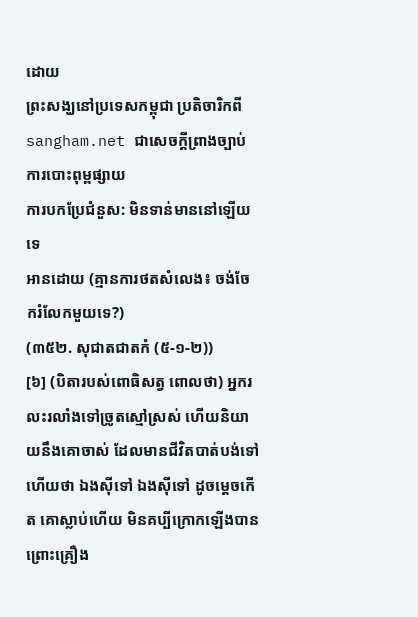ដោយ
ព្រះសង្ឃនៅប្រទេសកម្ពុជា ប្រតិចារិកពី sangham.net ជាសេចក្តីព្រាងច្បាប់ការបោះពុម្ពផ្សាយ
ការបកប្រែជំនួស: មិនទាន់មាននៅឡើយទេ
អានដោយ (គ្មានការថតសំលេង៖ ចង់ចែករំលែកមួយទេ?)
(៣៥២. សុជាតជាតកំ (៥-១-២))
[៦] (បិតារបស់ពោធិសត្វ ពោលថា) អ្នករលះរលាំងទៅច្រូតស្មៅស្រស់ ហើយនិយាយនឹងគោចាស់ ដែលមានជីវិតបាត់បង់ទៅហើយថា ឯងស៊ីទៅ ឯងស៊ីទៅ ដូចម្តេចកើត គោស្លាប់ហើយ មិនគប្បីក្រោកឡើងបាន ព្រោះគ្រឿង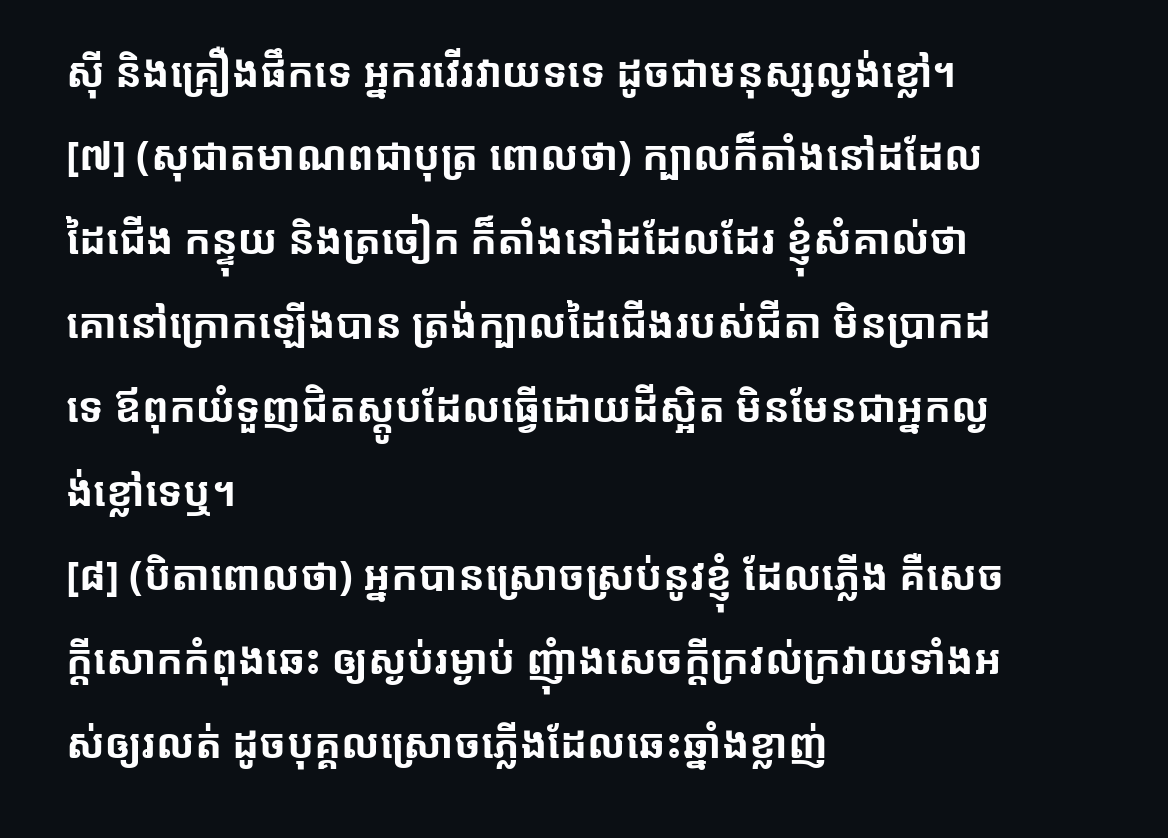ស៊ី និងគ្រឿងផឹកទេ អ្នករវើរវាយទទេ ដូចជាមនុស្សល្ងង់ខ្លៅ។
[៧] (សុជាតមាណពជាបុត្រ ពោលថា) ក្បាលក៏តាំងនៅដដែល ដៃជើង កន្ទុយ និងត្រចៀក ក៏តាំងនៅដដែលដែរ ខ្ញុំសំគាល់ថា គោនៅក្រោកឡើងបាន ត្រង់ក្បាលដៃជើងរបស់ជីតា មិនប្រាកដទេ ឪពុកយំទួញជិតស្តូបដែលធ្វើដោយដីស្អិត មិនមែនជាអ្នកល្ងង់ខ្លៅទេឬ។
[៨] (បិតាពោលថា) អ្នកបានស្រោចស្រប់នូវខ្ញុំ ដែលភ្លើង គឺសេចក្តីសោកកំពុងឆេះ ឲ្យស្ងប់រម្ងាប់ ញុំាងសេចក្តីក្រវល់ក្រវាយទាំងអស់ឲ្យរលត់ ដូចបុគ្គលស្រោចភ្លើងដែលឆេះឆ្នាំងខ្លាញ់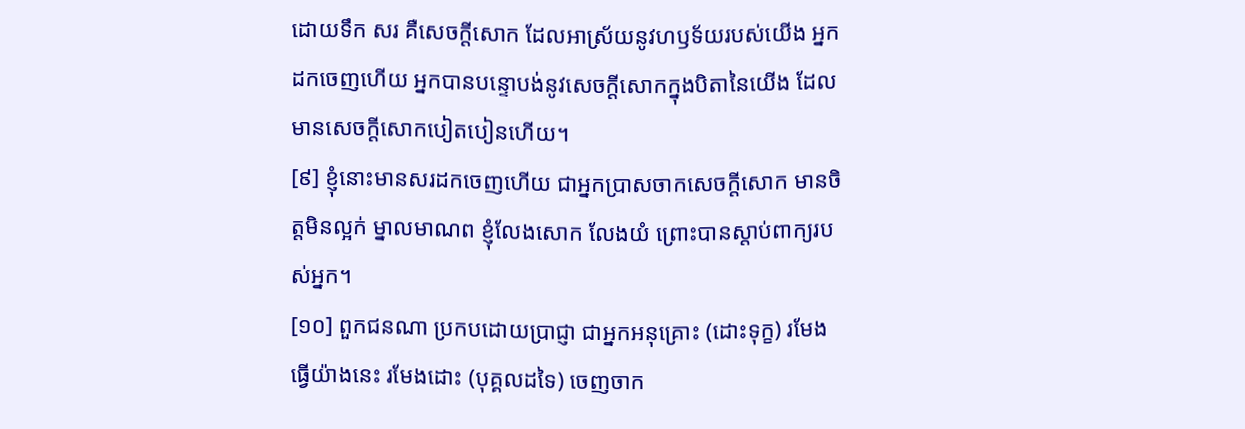ដោយទឹក សរ គឺសេចក្តីសោក ដែលអាស្រ័យនូវហឫទ័យរបស់យើង អ្នកដកចេញហើយ អ្នកបានបន្ទោបង់នូវសេចក្តីសោកក្នុងបិតានៃយើង ដែលមានសេចក្តីសោកបៀតបៀនហើយ។
[៩] ខ្ញុំនោះមានសរដកចេញហើយ ជាអ្នកប្រាសចាកសេចក្តីសោក មានចិត្តមិនល្អក់ ម្នាលមាណព ខ្ញុំលែងសោក លែងយំ ព្រោះបានស្តាប់ពាក្យរបស់អ្នក។
[១០] ពួកជនណា ប្រកបដោយប្រាជ្ញា ជាអ្នកអនុគ្រោះ (ដោះទុក្ខ) រមែងធ្វើយ៉ាងនេះ រមែងដោះ (បុគ្គលដទៃ) ចេញចាក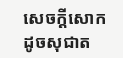សេចក្តីសោក ដូចសុជាត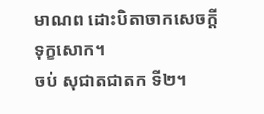មាណព ដោះបិតាចាកសេចក្តីទុក្ខសោក។
ចប់ សុជាតជាតក ទី២។